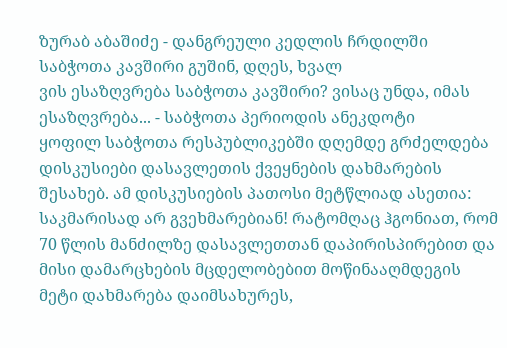ზურაბ აბაშიძე - დანგრეული კედლის ჩრდილში
საბჭოთა კავშირი გუშინ, დღეს, ხვალ
ვის ესაზღვრება საბჭოთა კავშირი? ვისაც უნდა, იმას ესაზღვრება... - საბჭოთა პერიოდის ანეკდოტი
ყოფილ საბჭოთა რესპუბლიკებში დღემდე გრძელდება დისკუსიები დასავლეთის ქვეყნების დახმარების შესახებ. ამ დისკუსიების პათოსი მეტწლიად ასეთია: საკმარისად არ გვეხმარებიან! რატომღაც ჰგონიათ, რომ 70 წლის მანძილზე დასავლეთთან დაპირისპირებით და მისი დამარცხების მცდელობებით მოწინააღმდეგის მეტი დახმარება დაიმსახურეს,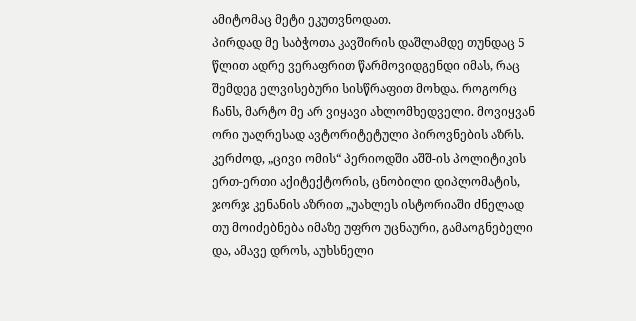ამიტომაც მეტი ეკუთვნოდათ.
პირდად მე საბჭოთა კავშირის დაშლამდე თუნდაც 5 წლით ადრე ვერაფრით წარმოვიდგენდი იმას, რაც შემდეგ ელვისებური სისწრაფით მოხდა. როგორც ჩანს, მარტო მე არ ვიყავი ახლომხედველი. მოვიყვან ორი უაღრესად ავტორიტეტული პიროვნების აზრს. კერძოდ, „ცივი ომის“ პერიოდში აშშ-ის პოლიტიკის ერთ-ერთი აქიტექტორის, ცნობილი დიპლომატის, ჯორჯ კენანის აზრით „უახლეს ისტორიაში ძნელად თუ მოიძებნება იმაზე უფრო უცნაური, გამაოგნებელი და, ამავე დროს, აუხსნელი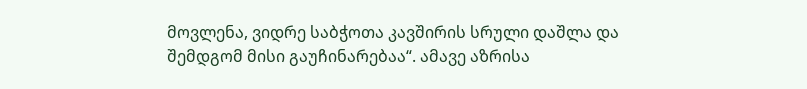მოვლენა, ვიდრე საბჭოთა კავშირის სრული დაშლა და შემდგომ მისი გაუჩინარებაა“. ამავე აზრისა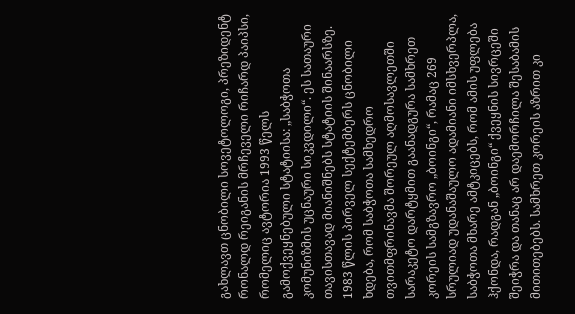გახლავთ ცნობილი სოვეტოლოგი, პრეზიდენტ რონალდ რეიგანის მრჩეველი რიჩარდ პაიპსი, რომელიც ავტორია 1993 წელს გამოქვეყნებული სტატიისა: „საბჭოთა კომუნიზმის უცნაური სიკვდილი“. ეს სათაური თავისთავად მიანიშნებს სტატიის შინაარსზე.
1983 წლის პირველ სექტემბერს ცნობილი ხდება, რომ საბჭოთა სამხედრო თვითმფრინავმა შორეულ აღმოსავლეთში სარაკეტო დარტყმით გაანადგურა სამხრეთ კორეის სამგზავრო „ბოინგი“, რამაც 269 სრულიად უდანაშაულო ადამიანი იმსხვერპლა, საბჭოთა მხარე ამტკიცებს, რომ ამის უფლება ჰქონდა, რადგან „ბოინგი“ ქვეყნის სივრცეში შეიჭრა და თანაც არ დაემორჩილა შესაბამის მითითებებს. სამხრეთ კორეის აზრით კი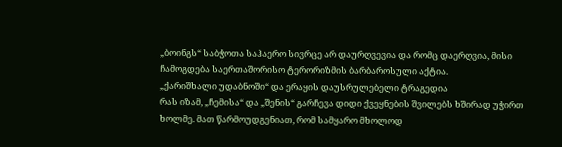„ბოინგს“ საბჭოთა საჰაერო სივრცე არ დაურღვევია და რომც დაერღვია, მისი ჩამოგდება საერთაშორისო ტერორიზმის ბარბაროსული აქტია.
„ქარიშხალი უდაბნოში“ და ერაყის დაუსრულებელი ტრაგედია
რას იზამ, „ჩემისა“ და „შენის“ გარჩევა დიდი ქვეყნების შვილებს ხშირად უჭირთ ხოლმე. მათ წარმოუდგენიათ, რომ სამყარო მხოლოდ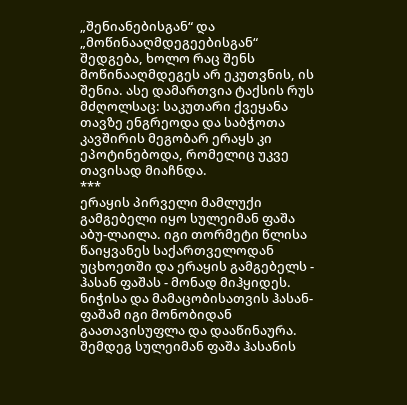„შენიანებისგან“ და „მოწინააღმდეგეებისგან“ შედგება, ხოლო რაც შენს მოწინააღმდეგეს არ ეკუთვნის, ის შენია. ასე დამართვია ტაქსის რუს მძღოლსაც: საკუთარი ქვეყანა თავზე ენგრეოდა და საბჭოთა კავშირის მეგობარ ერაყს კი ეპოტინებოდა, რომელიც უკვე თავისად მიაჩნდა.
***
ერაყის პირველი მამლუქი გამგებელი იყო სულეიმან ფაშა აბუ-ლაილა. იგი თორმეტი წლისა წაიყვანეს საქართველოდან უცხოეთში და ერაყის გამგებელს - ჰასან ფაშას - მონად მიჰყიდეს. ნიჭისა და მამაცობისათვის ჰასან-ფაშამ იგი მონობიდან გაათავისუფლა და დააწინაურა. შემდეგ სულეიმან ფაშა ჰასანის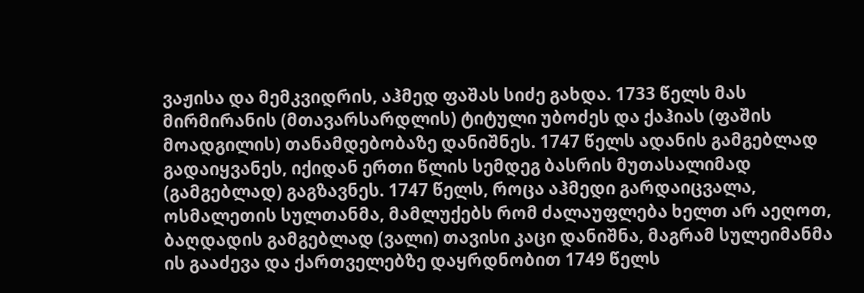ვაჟისა და მემკვიდრის, აჰმედ ფაშას სიძე გახდა. 1733 წელს მას მირმირანის (მთავარსარდლის) ტიტული უბოძეს და ქაჰიას (ფაშის მოადგილის) თანამდებობაზე დანიშნეს. 1747 წელს ადანის გამგებლად გადაიყვანეს, იქიდან ერთი წლის სემდეგ ბასრის მუთასალიმად (გამგებლად) გაგზავნეს. 1747 წელს, როცა აჰმედი გარდაიცვალა, ოსმალეთის სულთანმა, მამლუქებს რომ ძალაუფლება ხელთ არ აეღოთ, ბაღდადის გამგებლად (ვალი) თავისი კაცი დანიშნა, მაგრამ სულეიმანმა ის გააძევა და ქართველებზე დაყრდნობით 1749 წელს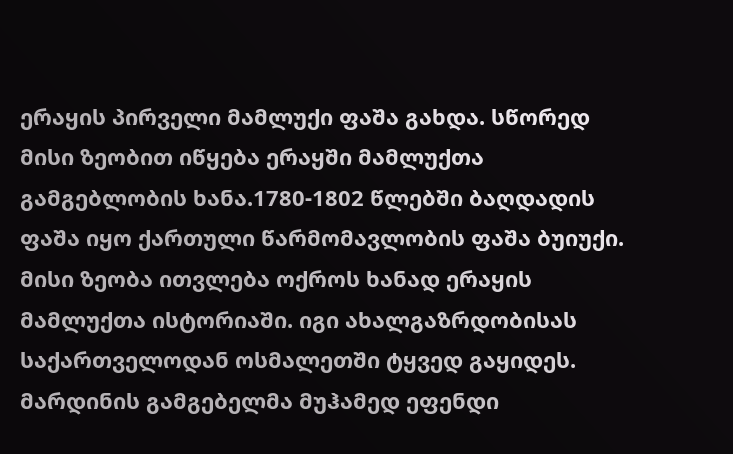ერაყის პირველი მამლუქი ფაშა გახდა. სწორედ მისი ზეობით იწყება ერაყში მამლუქთა გამგებლობის ხანა.1780-1802 წლებში ბაღდადის ფაშა იყო ქართული წარმომავლობის ფაშა ბუიუქი. მისი ზეობა ითვლება ოქროს ხანად ერაყის მამლუქთა ისტორიაში. იგი ახალგაზრდობისას საქართველოდან ოსმალეთში ტყვედ გაყიდეს. მარდინის გამგებელმა მუჰამედ ეფენდი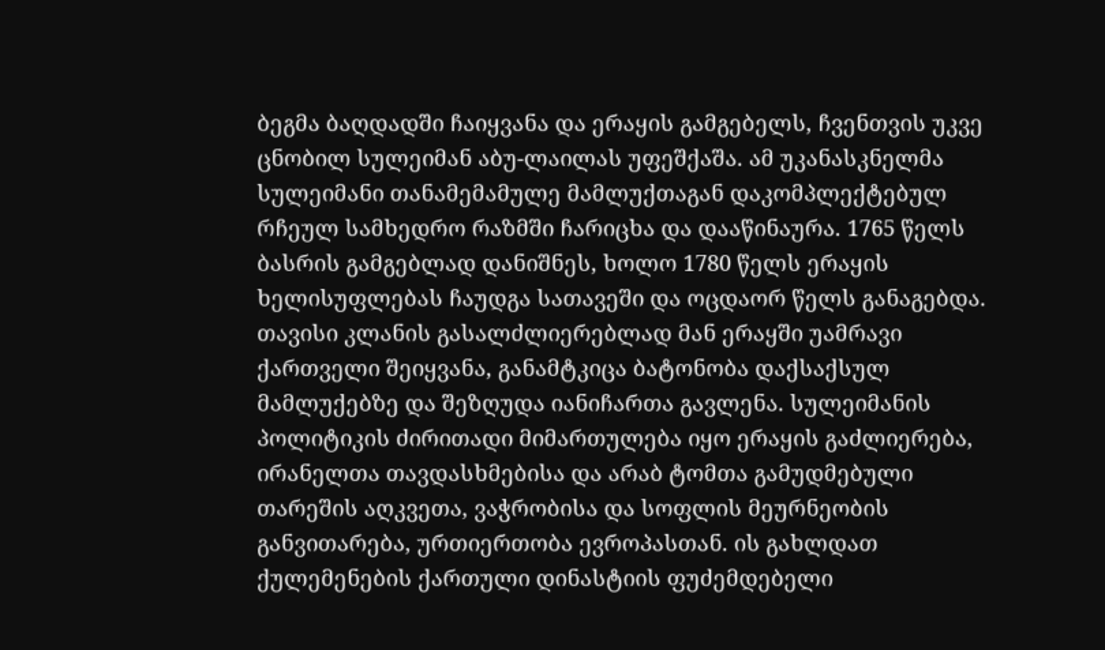ბეგმა ბაღდადში ჩაიყვანა და ერაყის გამგებელს, ჩვენთვის უკვე ცნობილ სულეიმან აბუ-ლაილას უფეშქაშა. ამ უკანასკნელმა სულეიმანი თანამემამულე მამლუქთაგან დაკომპლექტებულ რჩეულ სამხედრო რაზმში ჩარიცხა და დააწინაურა. 1765 წელს ბასრის გამგებლად დანიშნეს, ხოლო 1780 წელს ერაყის ხელისუფლებას ჩაუდგა სათავეში და ოცდაორ წელს განაგებდა. თავისი კლანის გასალძლიერებლად მან ერაყში უამრავი ქართველი შეიყვანა, განამტკიცა ბატონობა დაქსაქსულ მამლუქებზე და შეზღუდა იანიჩართა გავლენა. სულეიმანის პოლიტიკის ძირითადი მიმართულება იყო ერაყის გაძლიერება, ირანელთა თავდასხმებისა და არაბ ტომთა გამუდმებული თარეშის აღკვეთა, ვაჭრობისა და სოფლის მეურნეობის განვითარება, ურთიერთობა ევროპასთან. ის გახლდათ ქულემენების ქართული დინასტიის ფუძემდებელი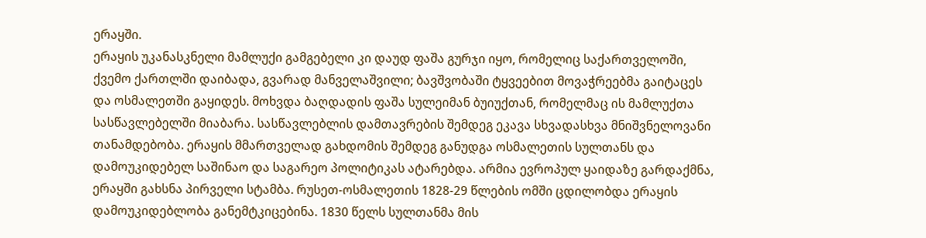ერაყში.
ერაყის უკანასკნელი მამლუქი გამგებელი კი დაუდ ფაშა გურჯი იყო, რომელიც საქართველოში, ქვემო ქართლში დაიბადა, გვარად მანველაშვილი; ბავშვობაში ტყვეებით მოვაჭრეებმა გაიტაცეს და ოსმალეთში გაყიდეს. მოხვდა ბაღდადის ფაშა სულეიმან ბუიუქთან, რომელმაც ის მამლუქთა სასწავლებელში მიაბარა. სასწავლებლის დამთავრების შემდეგ ეკავა სხვადასხვა მნიშვნელოვანი თანამდებობა. ერაყის მმართველად გახდომის შემდეგ განუდგა ოსმალეთის სულთანს და დამოუკიდებელ საშინაო და საგარეო პოლიტიკას ატარებდა. არმია ევროპულ ყაიდაზე გარდაქმნა, ერაყში გახსნა პირველი სტამბა. რუსეთ-ოსმალეთის 1828-29 წლების ომში ცდილობდა ერაყის დამოუკიდებლობა განემტკიცებინა. 1830 წელს სულთანმა მის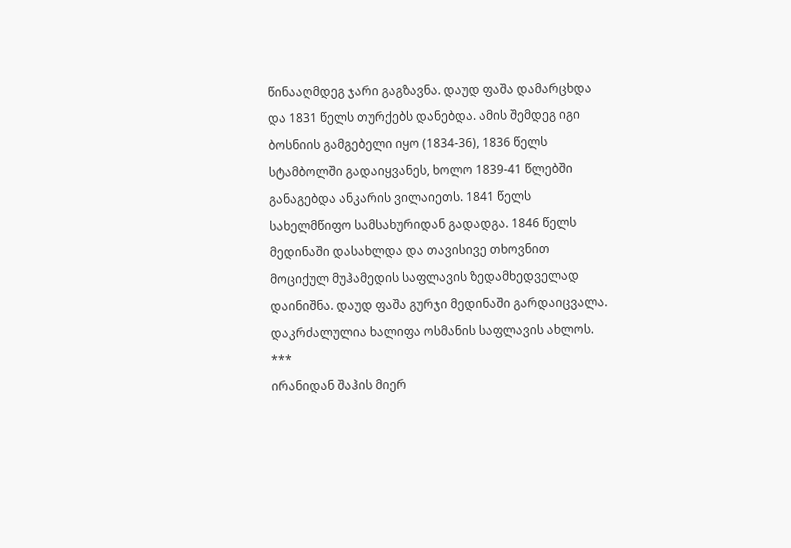წინააღმდეგ ჯარი გაგზავნა. დაუდ ფაშა დამარცხდა და 1831 წელს თურქებს დანებდა. ამის შემდეგ იგი ბოსნიის გამგებელი იყო (1834-36), 1836 წელს სტამბოლში გადაიყვანეს, ხოლო 1839-41 წლებში განაგებდა ანკარის ვილაიეთს. 1841 წელს სახელმწიფო სამსახურიდან გადადგა. 1846 წელს მედინაში დასახლდა და თავისივე თხოვნით მოციქულ მუჰამედის საფლავის ზედამხედველად დაინიშნა. დაუდ ფაშა გურჯი მედინაში გარდაიცვალა. დაკრძალულია ხალიფა ოსმანის საფლავის ახლოს.
***
ირანიდან შაჰის მიერ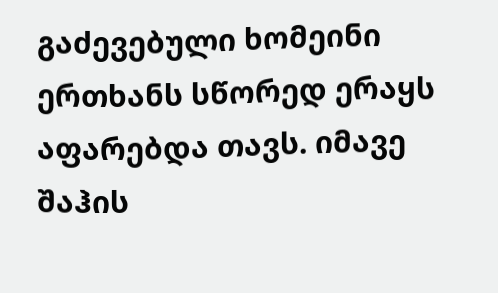გაძევებული ხომეინი ერთხანს სწორედ ერაყს აფარებდა თავს. იმავე შაჰის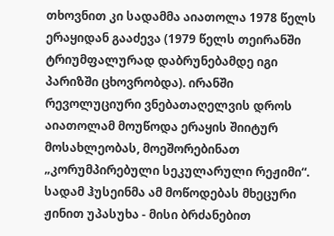თხოვნით კი სადამმა აიათოლა 1978 წელს ერაყიდან გააძევა (1979 წელს თეირანში ტრიუმფალურად დაბრუნებამდე იგი პარიზში ცხოვრობდა). ირანში რევოლუციური ვნებათაღელვის დროს აიათოლამ მოუწოდა ერაყის შიიტურ მოსახლეობას, მოეშორებინათ „კორუმპირებული სეკულარული რეჟიმი“. სადამ ჰუსეინმა ამ მოწოდებას მხეცური ჟინით უპასუხა - მისი ბრძანებით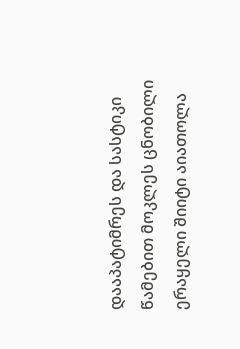დააპატიმრეს და სასტიკი წამებით მოკლეს ცნობილი ერაყელი შიიტი აიათოლა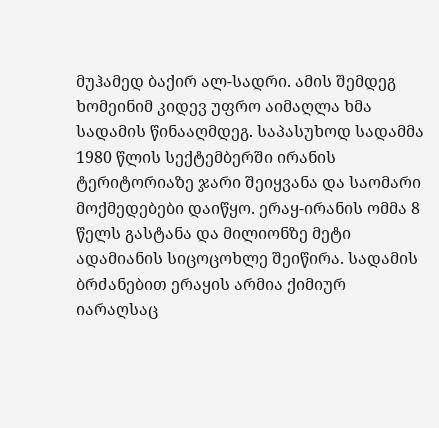მუჰამედ ბაქირ ალ-სადრი. ამის შემდეგ ხომეინიმ კიდევ უფრო აიმაღლა ხმა სადამის წინააღმდეგ. საპასუხოდ სადამმა 1980 წლის სექტემბერში ირანის ტერიტორიაზე ჯარი შეიყვანა და საომარი მოქმედებები დაიწყო. ერაყ-ირანის ომმა 8 წელს გასტანა და მილიონზე მეტი ადამიანის სიცოცოხლე შეიწირა. სადამის ბრძანებით ერაყის არმია ქიმიურ იარაღსაც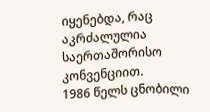იყენებდა, რაც აკრძალულია საერთაშორისო კონვენციით.
1986 წელს ცნობილი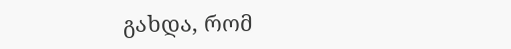გახდა, რომ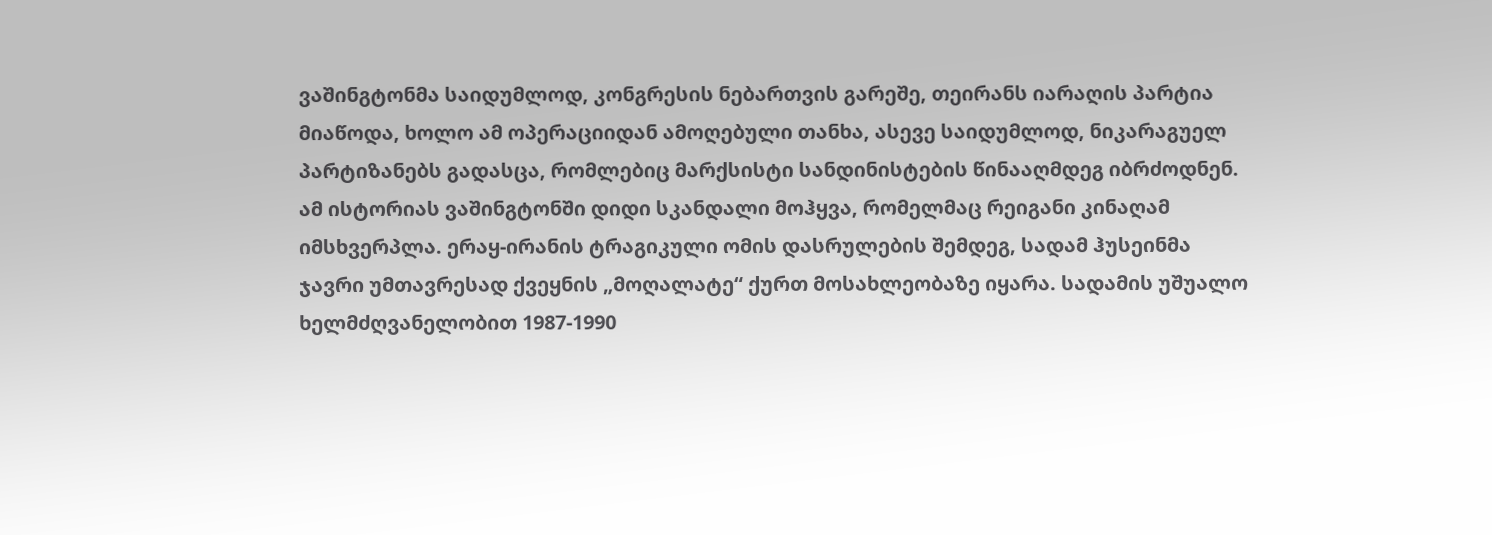ვაშინგტონმა საიდუმლოდ, კონგრესის ნებართვის გარეშე, თეირანს იარაღის პარტია მიაწოდა, ხოლო ამ ოპერაციიდან ამოღებული თანხა, ასევე საიდუმლოდ, ნიკარაგუელ პარტიზანებს გადასცა, რომლებიც მარქსისტი სანდინისტების წინააღმდეგ იბრძოდნენ. ამ ისტორიას ვაშინგტონში დიდი სკანდალი მოჰყვა, რომელმაც რეიგანი კინაღამ იმსხვერპლა. ერაყ-ირანის ტრაგიკული ომის დასრულების შემდეგ, სადამ ჰუსეინმა ჯავრი უმთავრესად ქვეყნის „მოღალატე“ ქურთ მოსახლეობაზე იყარა. სადამის უშუალო ხელმძღვანელობით 1987-1990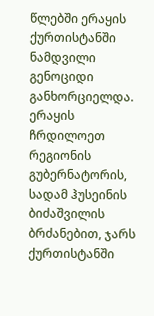წლებში ერაყის ქურთისტანში ნამდვილი გენოციდი განხორციელდა. ერაყის ჩრდილოეთ რეგიონის გუბერნატორის, სადამ ჰუსეინის ბიძაშვილის ბრძანებით, ჯარს ქურთისტანში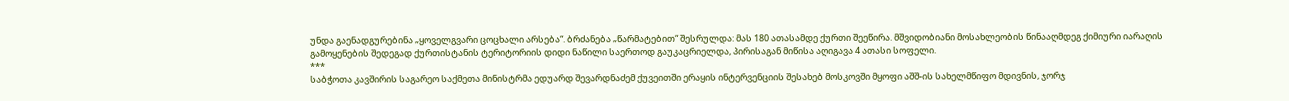უნდა გაენადგურებინა „ყოველგვარი ცოცხალი არსება“. ბრძანება „წარმატებით“ შესრულდა: მას 180 ათასამდე ქურთი შეეწირა. მშვიდობიანი მოსახლეობის წინააღმდეგ ქიმიური იარაღის გამოყენების შედეგად ქურთისტანის ტერიტორიის დიდი ნაწილი საერთოდ გაუკაცრიელდა, პირისაგან მიწისა აღიგავა 4 ათასი სოფელი.
***
საბჭოთა კავშირის საგარეო საქმეთა მინისტრმა ედუარდ შევარდნაძემ ქუვეითში ერაყის ინტერვენციის შესახებ მოსკოვში მყოფი აშშ-ის სახელმწიფო მდივნის, ჯორჯ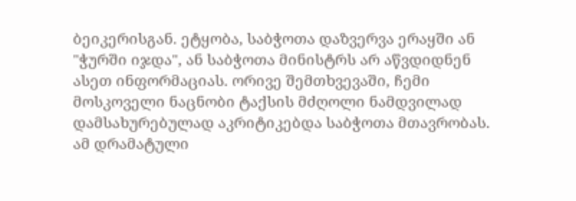ბეიკერისგან. ეტყობა, საბჭოთა დაზვერვა ერაყში ან "ჭურში იჯდა", ან საბჭოთა მინისტრს არ აწვდიდნენ ასეთ ინფორმაციას. ორივე შემთხვევაში, ჩემი მოსკოველი ნაცნობი ტაქსის მძღოლი ნამდვილად დამსახურებულად აკრიტიკებდა საბჭოთა მთავრობას.
ამ დრამატული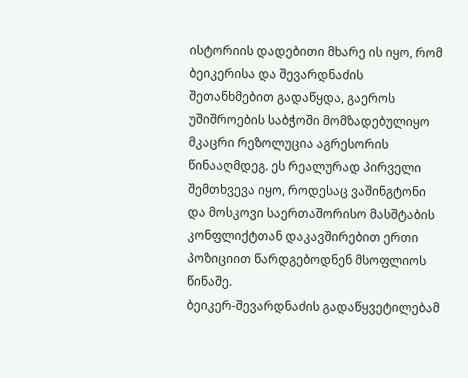ისტორიის დადებითი მხარე ის იყო, რომ ბეიკერისა და შევარდნაძის შეთანხმებით გადაწყდა, გაეროს უშიშროების საბჭოში მომზადებულიყო მკაცრი რეზოლუცია აგრესორის წინააღმდეგ. ეს რეალურად პირველი შემთხვევა იყო, როდესაც ვაშინგტონი და მოსკოვი საერთაშორისო მასშტაბის კონფლიქტთან დაკავშირებით ერთი პოზიციით წარდგებოდნენ მსოფლიოს წინაშე.
ბეიკერ-შევარდნაძის გადაწყვეტილებამ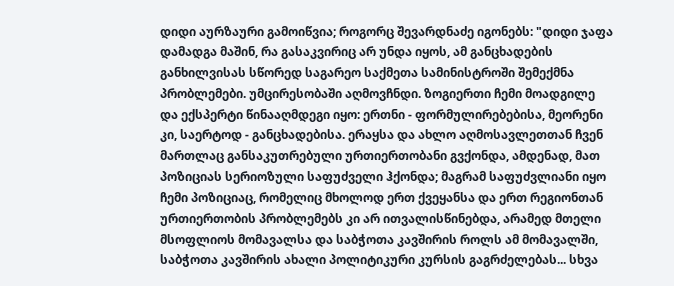დიდი აურზაური გამოიწვია; როგორც შევარდნაძე იგონებს: "დიდი ჯაფა დამადგა მაშინ, რა გასაკვირიც არ უნდა იყოს, ამ განცხადების განხილვისას სწორედ საგარეო საქმეთა სამინისტროში შემექმნა პრობლემები. უმცირესობაში აღმოვჩნდი. ზოგიერთი ჩემი მოადგილე და ექსპერტი წინააღმდეგი იყო: ერთნი - ფორმულირებებისა, მეორენი კი, საერტოდ - განცხადებისა. ერაყსა და ახლო აღმოსავლეთთან ჩვენ მართლაც განსაკუთრებული ურთიერთობანი გვქონდა, ამდენად, მათ პოზიციას სერიოზული საფუძველი ჰქონდა; მაგრამ საფუძვლიანი იყო ჩემი პოზიციაც, რომელიც მხოლოდ ერთ ქვეყანსა და ერთ რეგიონთან ურთიერთობის პრობლემებს კი არ ითვალისწინებდა, არამედ მთელი მსოფლიოს მომავალსა და საბჭოთა კავშირის როლს ამ მომავალში, საბჭოთა კავშირის ახალი პოლიტიკური კურსის გაგრძელებას... სხვა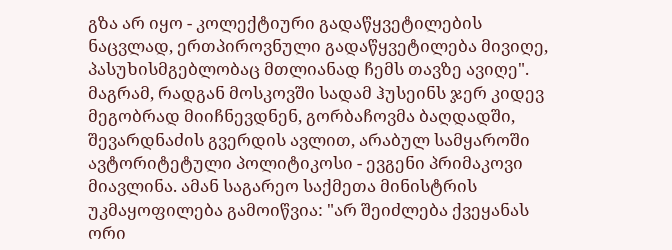გზა არ იყო - კოლექტიური გადაწყვეტილების ნაცვლად, ერთპიროვნული გადაწყვეტილება მივიღე, პასუხისმგებლობაც მთლიანად ჩემს თავზე ავიღე".
მაგრამ, რადგან მოსკოვში სადამ ჰუსეინს ჯერ კიდევ მეგობრად მიიჩნევდნენ, გორბაჩოვმა ბაღდადში, შევარდნაძის გვერდის ავლით, არაბულ სამყაროში ავტორიტეტული პოლიტიკოსი - ევგენი პრიმაკოვი მიავლინა. ამან საგარეო საქმეთა მინისტრის უკმაყოფილება გამოიწვია: "არ შეიძლება ქვეყანას ორი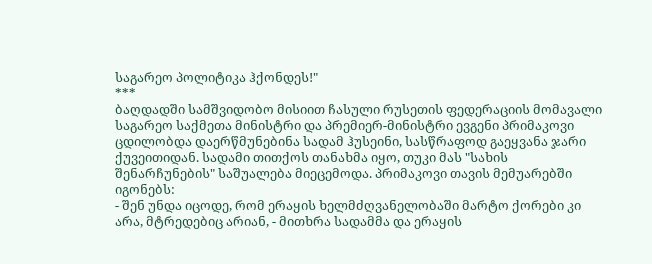საგარეო პოლიტიკა ჰქონდეს!"
***
ბაღდადში სამშვიდობო მისიით ჩასული რუსეთის ფედერაციის მომავალი საგარეო საქმეთა მინისტრი და პრემიერ-მინისტრი ევგენი პრიმაკოვი ცდილობდა დაერწმუნებინა სადამ ჰუსეინი, სასწრაფოდ გაეყვანა ჯარი ქუვეითიდან. სადამი თითქოს თანახმა იყო, თუკი მას "სახის შენარჩუნების" საშუალება მიეცემოდა. პრიმაკოვი თავის მემუარებში იგონებს:
- შენ უნდა იცოდე, რომ ერაყის ხელმძღვანელობაში მარტო ქორები კი არა, მტრედებიც არიან, - მითხრა სადამმა და ერაყის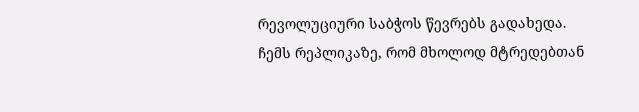რევოლუციური საბჭოს წევრებს გადახედა.
ჩემს რეპლიკაზე, რომ მხოლოდ მტრედებთან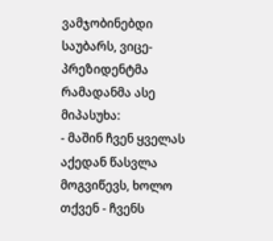ვამჯობინებდი საუბარს, ვიცე-პრეზიდენტმა რამადანმა ასე მიპასუხა:
- მაშინ ჩვენ ყველას აქედან წასვლა მოგვიწევს, ხოლო თქვენ - ჩვენს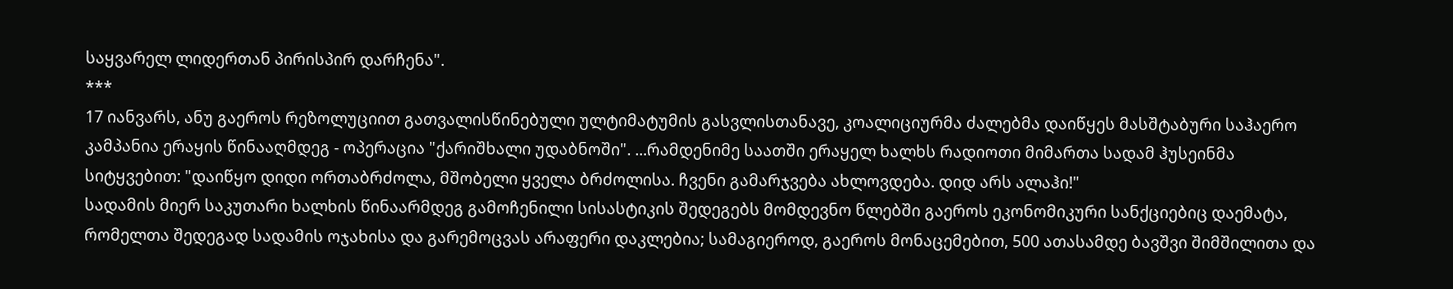საყვარელ ლიდერთან პირისპირ დარჩენა".
***
17 იანვარს, ანუ გაეროს რეზოლუციით გათვალისწინებული ულტიმატუმის გასვლისთანავე, კოალიციურმა ძალებმა დაიწყეს მასშტაბური საჰაერო კამპანია ერაყის წინააღმდეგ - ოპერაცია "ქარიშხალი უდაბნოში". ...რამდენიმე საათში ერაყელ ხალხს რადიოთი მიმართა სადამ ჰუსეინმა სიტყვებით: "დაიწყო დიდი ორთაბრძოლა, მშობელი ყველა ბრძოლისა. ჩვენი გამარჯვება ახლოვდება. დიდ არს ალაჰი!"
სადამის მიერ საკუთარი ხალხის წინაარმდეგ გამოჩენილი სისასტიკის შედეგებს მომდევნო წლებში გაეროს ეკონომიკური სანქციებიც დაემატა, რომელთა შედეგად სადამის ოჯახისა და გარემოცვას არაფერი დაკლებია; სამაგიეროდ, გაეროს მონაცემებით, 500 ათასამდე ბავშვი შიმშილითა და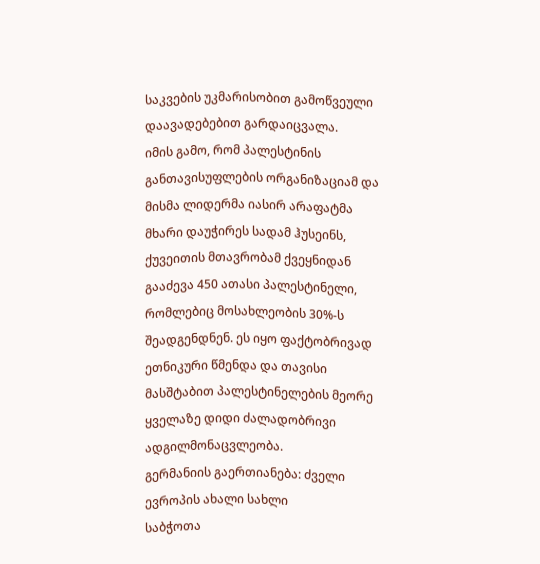საკვების უკმარისობით გამოწვეული დაავადებებით გარდაიცვალა.
იმის გამო, რომ პალესტინის განთავისუფლების ორგანიზაციამ და მისმა ლიდერმა იასირ არაფატმა მხარი დაუჭირეს სადამ ჰუსეინს, ქუვეითის მთავრობამ ქვეყნიდან გააძევა 450 ათასი პალესტინელი, რომლებიც მოსახლეობის 30%-ს შეადგენდნენ. ეს იყო ფაქტობრივად ეთნიკური წმენდა და თავისი მასშტაბით პალესტინელების მეორე ყველაზე დიდი ძალადობრივი ადგილმონაცვლეობა.
გერმანიის გაერთიანება: ძველი ევროპის ახალი სახლი
საბჭოთა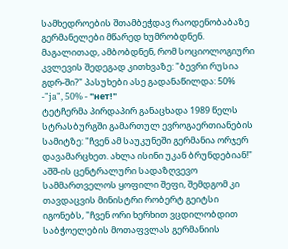სამხედროების შთამბეჭდავ რაოდენობაბაზე გერმანელები მწარედ ხუმრობდნენ. მაგალითად, ამბობდნენ, რომ სოციოლოგიური კვლევის შედეგად კითხვაზე: "ბევრი რუსია გდრ-ში?" პასუხები ასე გადანაწილდა: 50% -"ja", 50% - "нет!"
ტეტჩერმა პირდაპირ განაცხადა 1989 წელს სტრასბურგში გამართულ ევროგაერთიანების სამიტზე: "ჩვენ ამ საუკუნეში გერმანია ორჯერ დავამარცხეთ. ახლა ისინი უკან ბრუნდებიან!"
აშშ-ის ცენტრალური სადაზღვევო სამმართველოს ყოფილი შეფი, შემდგომ კი თავდაცვის მინისტრი რობერტ გეიტსი იგონებს, "ჩვენ ორი ხერხით ვცდილობდით საბჭოელების მოთაფვლას გერმანიის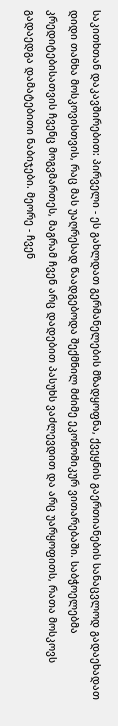საკითხთან დაკავშირებით: პირველი - ეს გახლდათ გერმანელების მზადყოფნა, ქვეყნის გაერთიანების სანაცვლოდ გადაეხადათ დიდი თანხა მოსკოვისთვის, რაც მას უაღრესად წაადგებოდა შექმნილ მძიმე ეკონომიკურ ვითარებაში. საბჭოელებმა კრედიტებისათვის ჩვენც მოგვმართეს, მაგრამ ჩვენ არც დადებით პასუხს ვაძლევდით და არც უარყოფითს, რათა მოსკოვს გადაედგა დამატებითი ნაბიჯები. მეორე - ჩვენ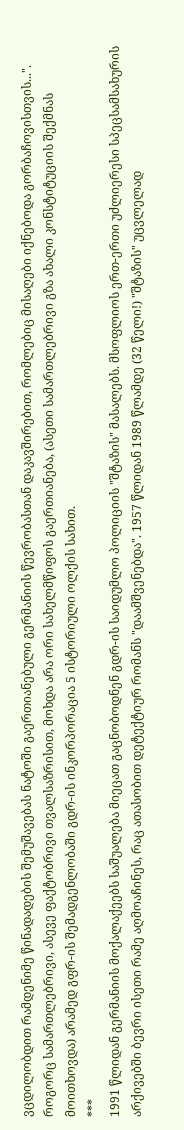ვცდილობდით რამდენიმე წინადადების შემუშავებას ნატოში გაერთიანებული გერმანიის წევრობასთან დაკავშირებით, რომლებიც მისაღები იქნებოდა გორბაჩოვისთვის...".
როგორც სამართლებრივი, ასევე ფაქტობრივი თვალსაზრისით, მოხდა არა ორი სახელმწიფოს გაერთიანება, (ასეთი სამართლებრივი გზა ახალი კონსტიტუციის შექმნას მოითხოვდა) არამედ გფრ-ის შემადგენლობაში გდრ-ის ინკორპორაცია 5 ისტორიული ოლქის სახით.
***
1991 წლიდან გერმანიის მოქალაქეებს საშუალება მიეცათ გაცნობოდნენ გდრ-ის საიდუმლო პოლიციის "შტაზის" მასალებს. მსოფლიოს ერთ-ერთი უძლიერესი სპეცსამსახურის არქივებში ბევრი ისეთი რამე აღმოაჩინეს, რაც ათასობით დეტექტიურ რომანს "დაამშვენებდა". 1957 წლიდან 1989 წლამდე (32 წელი!) "შტაზის" უცვლელად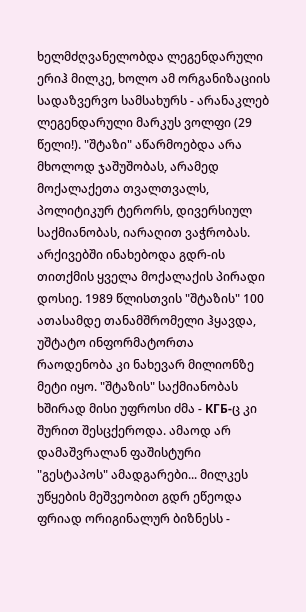ხელმძღვანელობდა ლეგენდარული ერიჰ მილკე, ხოლო ამ ორგანიზაციის სადაზვერვო სამსახურს - არანაკლებ ლეგენდარული მარკუს ვოლფი (29 წელი!). "შტაზი" აწარმოებდა არა მხოლოდ ჯაშუშობას, არამედ მოქალაქეთა თვალთვალს, პოლიტიკურ ტერორს, დივერსიულ საქმიანობას, იარაღით ვაჭრობას. არქივებში ინახებოდა გდრ-ის თითქმის ყველა მოქალაქის პირადი დოსიე. 1989 წლისთვის "შტაზის" 100 ათასამდე თანამშრომელი ჰყავდა, უშტატო ინფორმატორთა რაოდენობა კი ნახევარ მილიონზე მეტი იყო. "შტაზის" საქმიანობას ხშირად მისი უფროსი ძმა - КГБ-ც კი შურით შესცქეროდა. ამაოდ არ დამაშვრალან ფაშისტური "გესტაპოს" ამადგარები... მილკეს უწყების მეშვეობით გდრ ეწეოდა ფრიად ორიგინალურ ბიზნესს -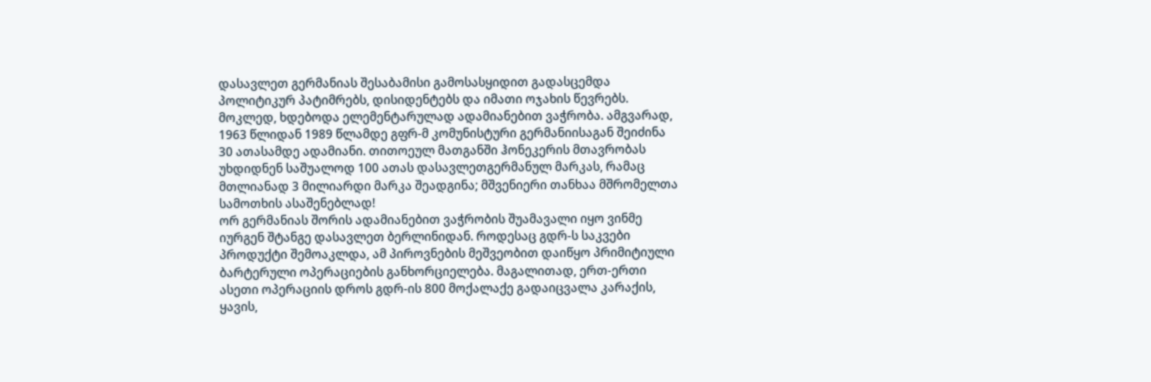დასავლეთ გერმანიას შესაბამისი გამოსასყიდით გადასცემდა პოლიტიკურ პატიმრებს, დისიდენტებს და იმათი ოჯახის წევრებს. მოკლედ, ხდებოდა ელემენტარულად ადამიანებით ვაჭრობა. ამგვარად, 1963 წლიდან 1989 წლამდე გფრ-მ კომუნისტური გერმანიისაგან შეიძინა 30 ათასამდე ადამიანი. თითოეულ მათგანში ჰონეკერის მთავრობას უხდიდნენ საშუალოდ 100 ათას დასავლეთგერმანულ მარკას, რამაც მთლიანად 3 მილიარდი მარკა შეადგინა; მშვენიერი თანხაა მშრომელთა სამოთხის ასაშენებლად!
ორ გერმანიას შორის ადამიანებით ვაჭრობის შუამავალი იყო ვინმე იურგენ შტანგე დასავლეთ ბერლინიდან. როდესაც გდრ-ს საკვები პროდუქტი შემოაკლდა, ამ პიროვნების მეშვეობით დაიწყო პრიმიტიული ბარტერული ოპერაციების განხორციელება. მაგალითად, ერთ-ერთი ასეთი ოპერაციის დროს გდრ-ის 800 მოქალაქე გადაიცვალა კარაქის, ყავის,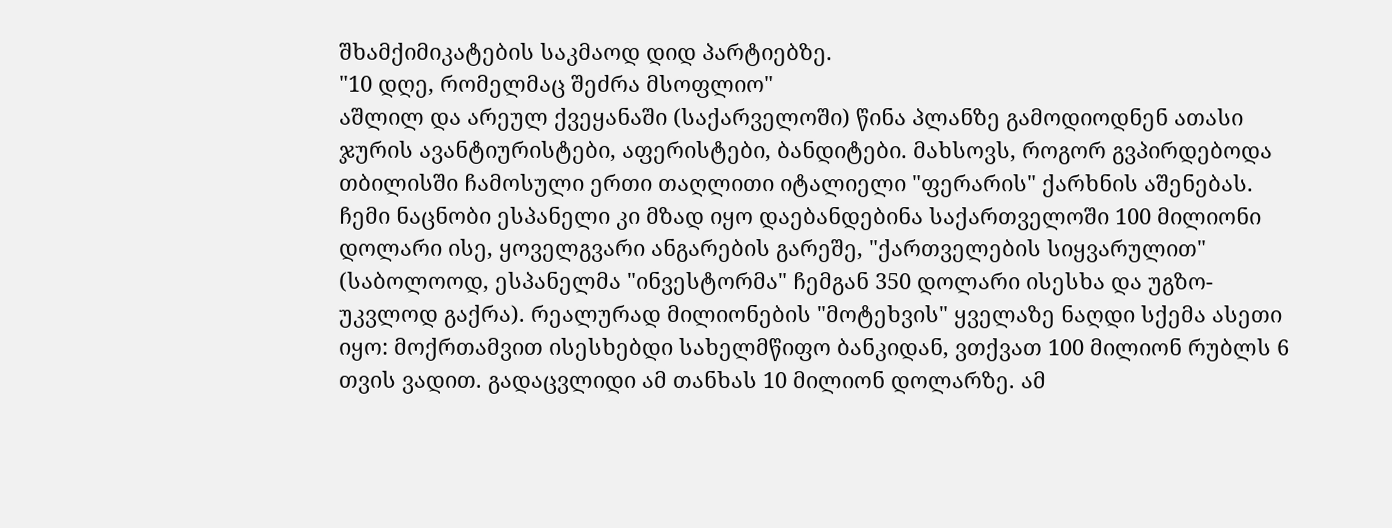შხამქიმიკატების საკმაოდ დიდ პარტიებზე.
"10 დღე, რომელმაც შეძრა მსოფლიო"
აშლილ და არეულ ქვეყანაში (საქარველოში) წინა პლანზე გამოდიოდნენ ათასი ჯურის ავანტიურისტები, აფერისტები, ბანდიტები. მახსოვს, როგორ გვპირდებოდა თბილისში ჩამოსული ერთი თაღლითი იტალიელი "ფერარის" ქარხნის აშენებას. ჩემი ნაცნობი ესპანელი კი მზად იყო დაებანდებინა საქართველოში 100 მილიონი დოლარი ისე, ყოველგვარი ანგარების გარეშე, "ქართველების სიყვარულით" (საბოლოოდ, ესპანელმა "ინვესტორმა" ჩემგან 350 დოლარი ისესხა და უგზო-უკვლოდ გაქრა). რეალურად მილიონების "მოტეხვის" ყველაზე ნაღდი სქემა ასეთი იყო: მოქრთამვით ისესხებდი სახელმწიფო ბანკიდან, ვთქვათ 100 მილიონ რუბლს 6 თვის ვადით. გადაცვლიდი ამ თანხას 10 მილიონ დოლარზე. ამ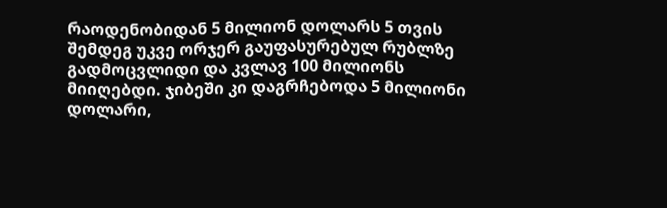რაოდენობიდან 5 მილიონ დოლარს 5 თვის შემდეგ უკვე ორჯერ გაუფასურებულ რუბლზე გადმოცვლიდი და კვლავ 100 მილიონს მიიღებდი. ჯიბეში კი დაგრჩებოდა 5 მილიონი დოლარი,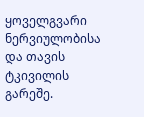ყოველგვარი ნერვიულობისა და თავის ტკივილის გარეშე.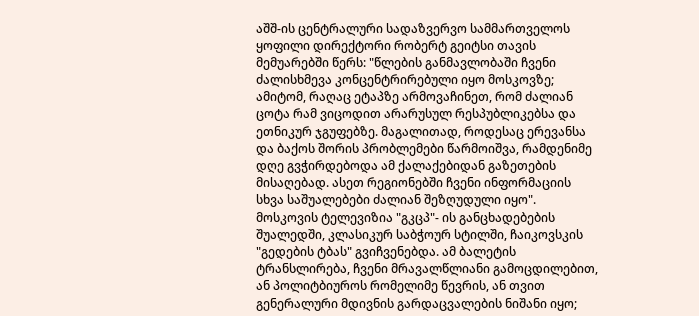აშშ-ის ცენტრალური სადაზვერვო სამმართველოს ყოფილი დირექტორი რობერტ გეიტსი თავის მემუარებში წერს: "წლების განმავლობაში ჩვენი ძალისხმევა კონცენტრირებული იყო მოსკოვზე; ამიტომ, რაღაც ეტაპზე არმოვაჩინეთ, რომ ძალიან ცოტა რამ ვიცოდით არარუსულ რესპუბლიკებსა და ეთნიკურ ჯგუფებზე. მაგალითად, როდესაც ერევანსა და ბაქოს შორის პრობლემები წარმოიშვა, რამდენიმე დღე გვჭირდებოდა ამ ქალაქებიდან გაზეთების მისაღებად. ასეთ რეგიონებში ჩვენი ინფორმაციის სხვა საშუალებები ძალიან შეზღუდული იყო".
მოსკოვის ტელევიზია "გკცპ"- ის განცხადებების შუალედში, კლასიკურ საბჭოურ სტილში, ჩაიკოვსკის "გედების ტბას" გვიჩვენებდა. ამ ბალეტის ტრანსლირება, ჩვენი მრავალწლიანი გამოცდილებით, ან პოლიტბიუროს რომელიმე წევრის, ან თვით გენერალური მდივნის გარდაცვალების ნიშანი იყო;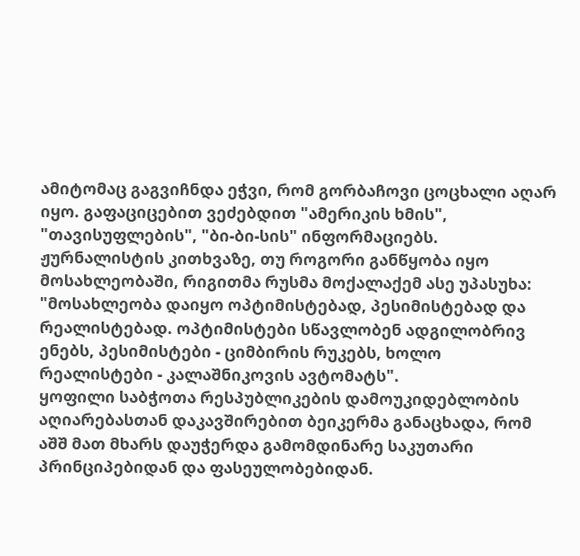ამიტომაც გაგვიჩნდა ეჭვი, რომ გორბაჩოვი ცოცხალი აღარ იყო. გაფაციცებით ვეძებდით "ამერიკის ხმის", "თავისუფლების", "ბი-ბი-სის" ინფორმაციებს.
ჟურნალისტის კითხვაზე, თუ როგორი განწყობა იყო მოსახლეობაში, რიგითმა რუსმა მოქალაქემ ასე უპასუხა: "მოსახლეობა დაიყო ოპტიმისტებად, პესიმისტებად და რეალისტებად. ოპტიმისტები სწავლობენ ადგილობრივ ენებს, პესიმისტები - ციმბირის რუკებს, ხოლო რეალისტები - კალაშნიკოვის ავტომატს".
ყოფილი საბჭოთა რესპუბლიკების დამოუკიდებლობის აღიარებასთან დაკავშირებით ბეიკერმა განაცხადა, რომ აშშ მათ მხარს დაუჭერდა გამომდინარე საკუთარი პრინციპებიდან და ფასეულობებიდან.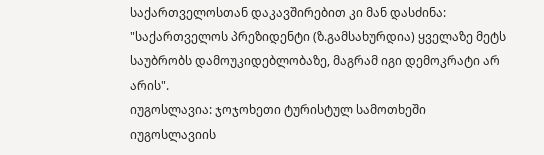საქართველოსთან დაკავშირებით კი მან დასძინა: "საქართველოს პრეზიდენტი (ზ.გამსახურდია) ყველაზე მეტს საუბრობს დამოუკიდებლობაზე, მაგრამ იგი დემოკრატი არ არის".
იუგოსლავია: ჯოჯოხეთი ტურისტულ სამოთხეში
იუგოსლავიის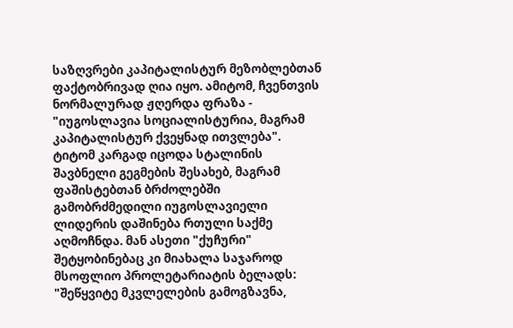საზღვრები კაპიტალისტურ მეზობლებთან ფაქტობრივად ღია იყო. ამიტომ, ჩვენთვის ნორმალურად ჟღერდა ფრაზა - "იუგოსლავია სოციალისტურია, მაგრამ კაპიტალისტურ ქვეყნად ითვლება".
ტიტომ კარგად იცოდა სტალინის შავბნელი გეგმების შესახებ, მაგრამ ფაშისტებთან ბრძოლებში გამობრძმედილი იუგოსლავიელი ლიდერის დაშინება რთული საქმე აღმოჩნდა. მან ასეთი "ქუჩური" შეტყობინებაც კი მიახალა საჯაროდ მსოფლიო პროლეტარიატის ბელადს: "შეწყვიტე მკვლელების გამოგზავნა,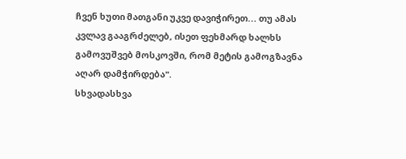ჩვენ ხუთი მათგანი უკვე დავიჭირეთ... თუ ამას კვლავ გააგრძელებ, ისეთ ფეხმარდ ხალხს გამოვუშვებ მოსკოვში, რომ მეტის გამოგზავნა აღარ დამჭირდება".
სხვადასხვა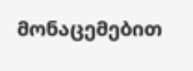მონაცემებით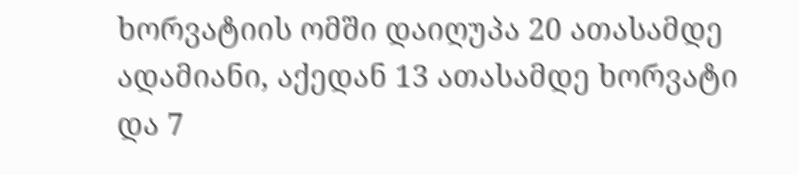ხორვატიის ომში დაიღუპა 20 ათასამდე ადამიანი, აქედან 13 ათასამდე ხორვატი და 7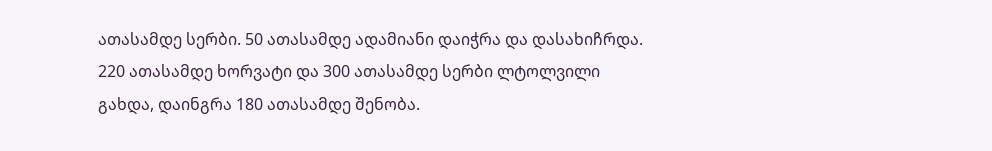ათასამდე სერბი. 50 ათასამდე ადამიანი დაიჭრა და დასახიჩრდა. 220 ათასამდე ხორვატი და 300 ათასამდე სერბი ლტოლვილი გახდა, დაინგრა 180 ათასამდე შენობა.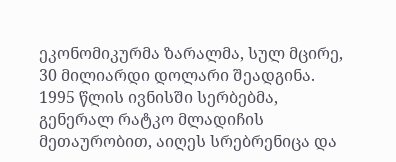ეკონომიკურმა ზარალმა, სულ მცირე, 30 მილიარდი დოლარი შეადგინა.
1995 წლის ივნისში სერბებმა, გენერალ რატკო მლადიჩის მეთაურობით, აიღეს სრებრენიცა და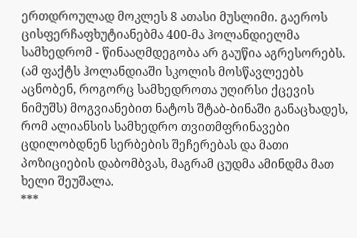ერთდროულად მოკლეს 8 ათასი მუსლიმი. გაეროს ცისფერჩაფხუტიანებმა 400-მა ჰოლანდიელმა სამხედრომ - წინააღმდეგობა არ გაუწია აგრესორებს. (ამ ფაქტს ჰოლანდიაში სკოლის მოსწავლეებს აცნობენ, როგორც სამხედროთა უღირსი ქცევის ნიმუშს) მოგვიანებით ნატოს შტაბ-ბინაში განაცხადეს, რომ ალიანსის სამხედრო თვითმფრინავები ცდილობდნენ სერბების შეჩერებას და მათი პოზიციების დაბომბვას, მაგრამ ცუდმა ამინდმა მათ ხელი შეუშალა.
***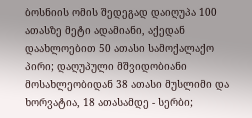ბოსნიის ომის შედეგად დაიღუპა 100 ათასზე მეტი ადამიანი, აქედან დაახლოებით 50 ათასი სამოქალაქო პირი; დაღუპული მშვიდობიანი მოსახლეობიდან 38 ათასი მუსლიმი და ხორვატია, 18 ათასამდე - სერბი;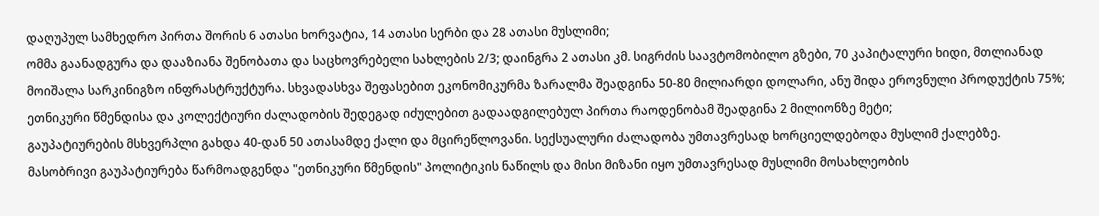დაღუპულ სამხედრო პირთა შორის 6 ათასი ხორვატია, 14 ათასი სერბი და 28 ათასი მუსლიმი;
ომმა გაანადგურა და დააზიანა შენობათა და საცხოვრებელი სახლების 2/3; დაინგრა 2 ათასი კმ. სიგრძის საავტომობილო გზები, 70 კაპიტალური ხიდი, მთლიანად მოიშალა სარკინიგზო ინფრასტრუქტურა. სხვადასხვა შეფასებით ეკონომიკურმა ზარალმა შეადგინა 50-80 მილიარდი დოლარი, ანუ შიდა ეროვნული პროდუქტის 75%;
ეთნიკური წმენდისა და კოლექტიური ძალადობის შედეგად იძულებით გადაადგილებულ პირთა რაოდენობამ შეადგინა 2 მილიონზე მეტი;
გაუპატიურების მსხვერპლი გახდა 40-დან 50 ათასამდე ქალი და მცირეწლოვანი. სექსუალური ძალადობა უმთავრესად ხორციელდებოდა მუსლიმ ქალებზე. მასობრივი გაუპატიურება წარმოადგენდა "ეთნიკური წმენდის" პოლიტიკის ნაწილს და მისი მიზანი იყო უმთავრესად მუსლიმი მოსახლეობის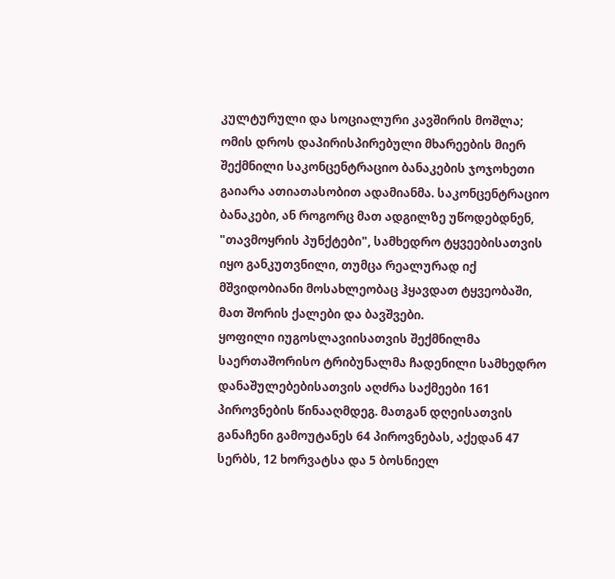კულტურული და სოციალური კავშირის მოშლა;
ომის დროს დაპირისპირებული მხარეების მიერ შექმნილი საკონცენტრაციო ბანაკების ჯოჯოხეთი გაიარა ათიათასობით ადამიანმა. საკონცენტრაციო ბანაკები, ან როგორც მათ ადგილზე უწოდებდნენ, "თავმოყრის პუნქტები", სამხედრო ტყვეებისათვის იყო განკუთვნილი, თუმცა რეალურად იქ მშვიდობიანი მოსახლეობაც ჰყავდათ ტყვეობაში, მათ შორის ქალები და ბავშვები.
ყოფილი იუგოსლავიისათვის შექმნილმა საერთაშორისო ტრიბუნალმა ჩადენილი სამხედრო დანაშულებებისათვის აღძრა საქმეები 161 პიროვნების წინააღმდეგ. მათგან დღეისათვის განაჩენი გამოუტანეს 64 პიროვნებას, აქედან 47 სერბს, 12 ხორვატსა და 5 ბოსნიელ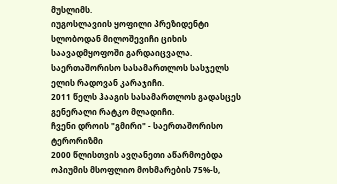მუსლიმს.
იუგოსლავიის ყოფილი პრეზიდენტი სლობოდან მილოშევიჩი ციხის საავადმყოფოში გარდაიცვალა. საერთაშორისო სასამართლოს სასჯელს ელის რადოვან კარაჯიჩი.
2011 წელს ჰააგის სასამართლოს გადასცეს გენერალი რატკო მლადიჩი.
ჩვენი დროის "გმირი" - საერთაშორისო ტერორიზმი
2000 წლისთვის ავღანეთი აწარმოებდა ოპიუმის მსოფლიო მოხმარების 75%-ს,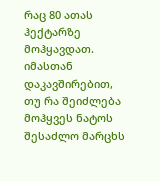რაც 80 ათას ჰექტარზე მოჰყავდათ.
იმასთან დაკავშირებით, თუ რა შეიძლება მოჰყვეს ნატოს შესაძლო მარცხს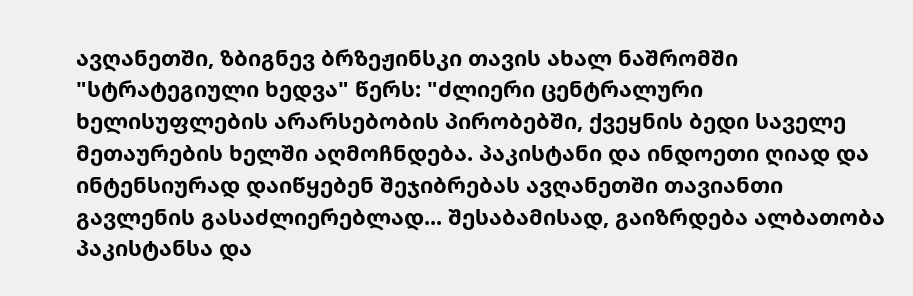ავღანეთში, ზბიგნევ ბრზეჟინსკი თავის ახალ ნაშრომში "სტრატეგიული ხედვა" წერს: "ძლიერი ცენტრალური ხელისუფლების არარსებობის პირობებში, ქვეყნის ბედი საველე მეთაურების ხელში აღმოჩნდება. პაკისტანი და ინდოეთი ღიად და ინტენსიურად დაიწყებენ შეჯიბრებას ავღანეთში თავიანთი გავლენის გასაძლიერებლად... შესაბამისად, გაიზრდება ალბათობა პაკისტანსა და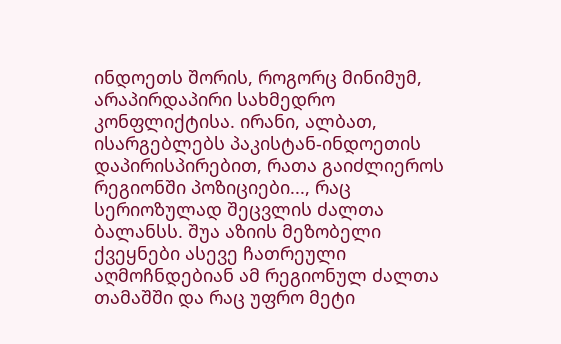ინდოეთს შორის, როგორც მინიმუმ, არაპირდაპირი სახმედრო კონფლიქტისა. ირანი, ალბათ, ისარგებლებს პაკისტან-ინდოეთის დაპირისპირებით, რათა გაიძლიეროს რეგიონში პოზიციები..., რაც სერიოზულად შეცვლის ძალთა ბალანსს. შუა აზიის მეზობელი ქვეყნები ასევე ჩათრეული აღმოჩნდებიან ამ რეგიონულ ძალთა თამაშში და რაც უფრო მეტი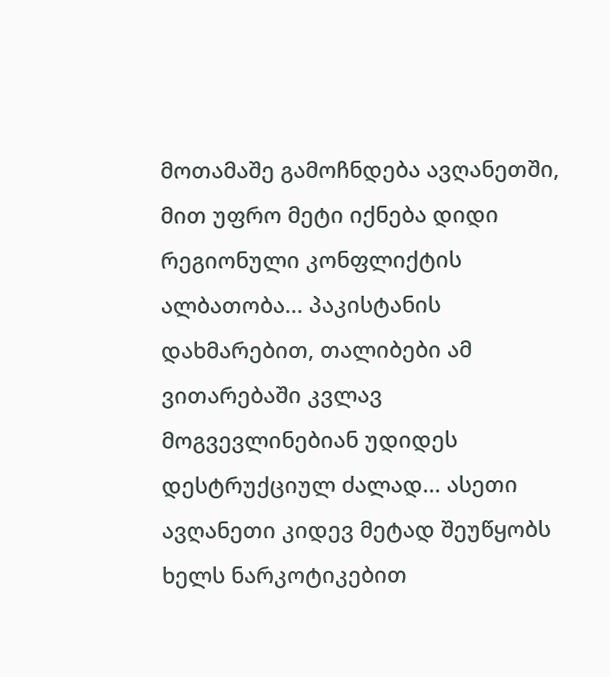მოთამაშე გამოჩნდება ავღანეთში, მით უფრო მეტი იქნება დიდი რეგიონული კონფლიქტის ალბათობა... პაკისტანის დახმარებით, თალიბები ამ ვითარებაში კვლავ მოგვევლინებიან უდიდეს დესტრუქციულ ძალად... ასეთი ავღანეთი კიდევ მეტად შეუწყობს ხელს ნარკოტიკებით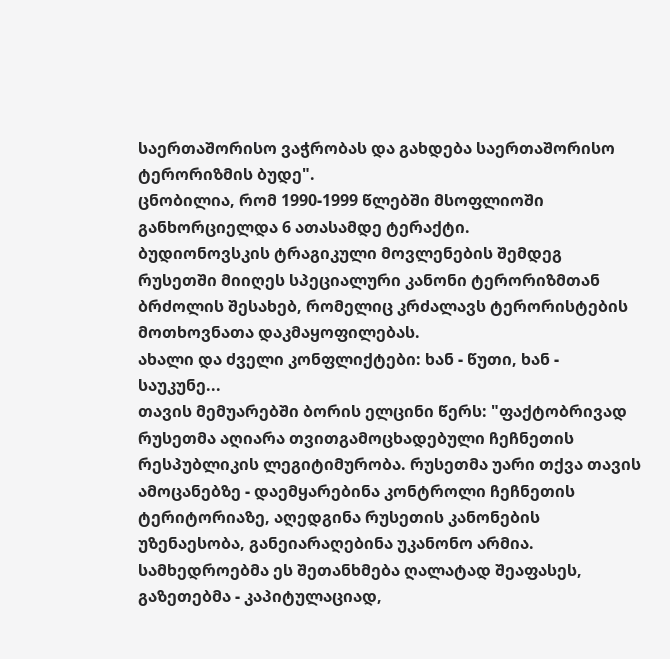საერთაშორისო ვაჭრობას და გახდება საერთაშორისო ტერორიზმის ბუდე".
ცნობილია, რომ 1990-1999 წლებში მსოფლიოში განხორციელდა 6 ათასამდე ტერაქტი.
ბუდიონოვსკის ტრაგიკული მოვლენების შემდეგ რუსეთში მიიღეს სპეციალური კანონი ტერორიზმთან ბრძოლის შესახებ, რომელიც კრძალავს ტერორისტების მოთხოვნათა დაკმაყოფილებას.
ახალი და ძველი კონფლიქტები: ხან - წუთი, ხან - საუკუნე...
თავის მემუარებში ბორის ელცინი წერს: "ფაქტობრივად რუსეთმა აღიარა თვითგამოცხადებული ჩეჩნეთის რესპუბლიკის ლეგიტიმურობა. რუსეთმა უარი თქვა თავის ამოცანებზე - დაემყარებინა კონტროლი ჩეჩნეთის ტერიტორიაზე, აღედგინა რუსეთის კანონების უზენაესობა, განეიარაღებინა უკანონო არმია. სამხედროებმა ეს შეთანხმება ღალატად შეაფასეს, გაზეთებმა - კაპიტულაციად,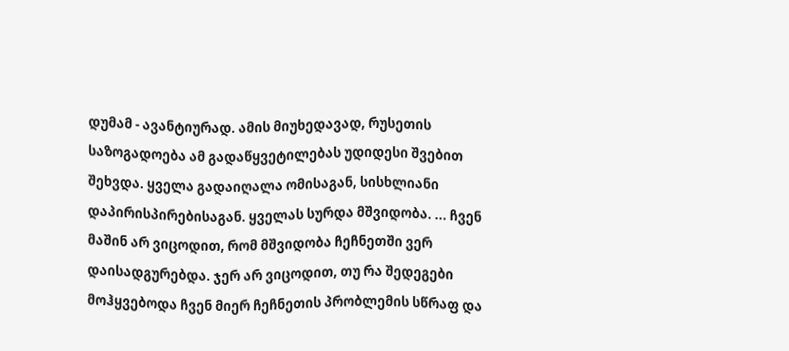დუმამ - ავანტიურად. ამის მიუხედავად, რუსეთის საზოგადოება ამ გადაწყვეტილებას უდიდესი შვებით შეხვდა. ყველა გადაიღალა ომისაგან, სისხლიანი დაპირისპირებისაგან. ყველას სურდა მშვიდობა. ... ჩვენ მაშინ არ ვიცოდით, რომ მშვიდობა ჩეჩნეთში ვერ დაისადგურებდა. ჯერ არ ვიცოდით, თუ რა შედეგები მოჰყვებოდა ჩვენ მიერ ჩეჩნეთის პრობლემის სწრაფ და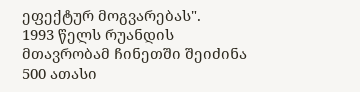ეფექტურ მოგვარებას".
1993 წელს რუანდის მთავრობამ ჩინეთში შეიძინა 500 ათასი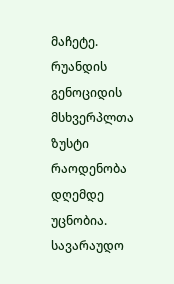მაჩეტე.
რუანდის გენოციდის მსხვერპლთა ზუსტი რაოდენობა დღემდე უცნობია. სავარაუდო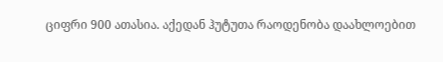ციფრი 900 ათასია. აქედან ჰუტუთა რაოდენობა დაახლოებით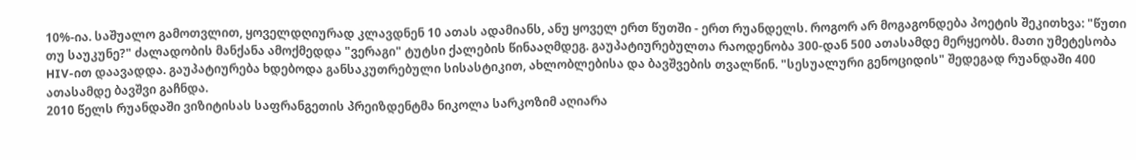10%-ია. საშუალო გამოთვლით, ყოველდღიურად კლავდნენ 10 ათას ადამიანს, ანუ ყოველ ერთ წუთში - ერთ რუანდელს. როგორ არ მოგაგონდება პოეტის შეკითხვა: "წუთი თუ საუკუნე?" ძალადობის მანქანა ამოქმედდა "ვერაგი" ტუტსი ქალების წინააღმდეგ. გაუპატიურებულთა რაოდენობა 300-დან 500 ათასამდე მერყეობს. მათი უმეტესობა HIV-ით დაავადდა. გაუპატიურება ხდებოდა განსაკუთრებული სისასტიკით, ახლობლებისა და ბავშვების თვალწინ. "სესუალური გენოციდის" შედეგად რუანდაში 400 ათასამდე ბავშვი გაჩნდა.
2010 წელს რუანდაში ვიზიტისას საფრანგეთის პრეიზდენტმა ნიკოლა სარკოზიმ აღიარა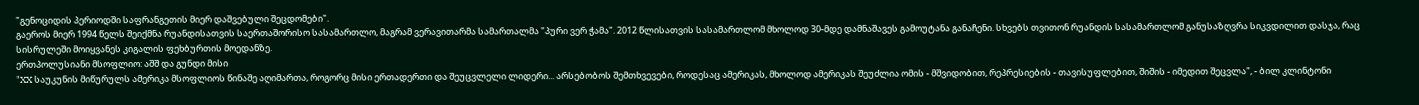"გენოციდის პერიოდში საფრანგეთის მიერ დაშვებული შეცდომები".
გაეროს მიერ 1994 წელს შეიქმნა რუანდისათვის საერთაშორისო სასამართლო, მაგრამ ვერავითარმა სამართალმა "პური ვერ ჭამა". 2012 წლისათვის სასამართლომ მხოლოდ 30-მდე დამნაშავეს გამოუტანა განაჩენი. სხვებს თვითონ რუანდის სასამართლომ განუსაზღვრა სიკვდილით დასჯა, რაც სისრულეში მოიყვანეს კიგალის ფეხბურთის მოედანზე.
ერთპოლუსიანი მსოფლიო: აშშ და გუნდი მისი
"XX საუკუნის მიწურულს ამერიკა მსოფლიოს წინაშე აღიმართა, როგორც მისი ერთადერთი და შეუცვლელი ლიდერი... არსებობოს შემთხვევები, როდესაც ამერიკას, მხოლოდ ამერიკას შეუძლია ომის - მშვიდობით, რეპრესიების - თავისუფლებით, შიშის - იმედით შეცვლა", - ბილ კლინტონი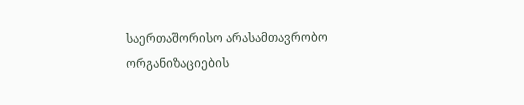საერთაშორისო არასამთავრობო ორგანიზაციების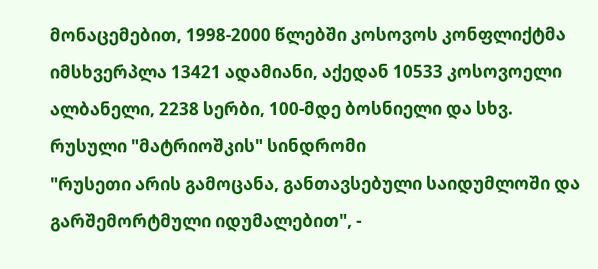მონაცემებით, 1998-2000 წლებში კოსოვოს კონფლიქტმა იმსხვერპლა 13421 ადამიანი, აქედან 10533 კოსოვოელი ალბანელი, 2238 სერბი, 100-მდე ბოსნიელი და სხვ.
რუსული "მატრიოშკის" სინდრომი
"რუსეთი არის გამოცანა, განთავსებული საიდუმლოში და გარშემორტმული იდუმალებით", -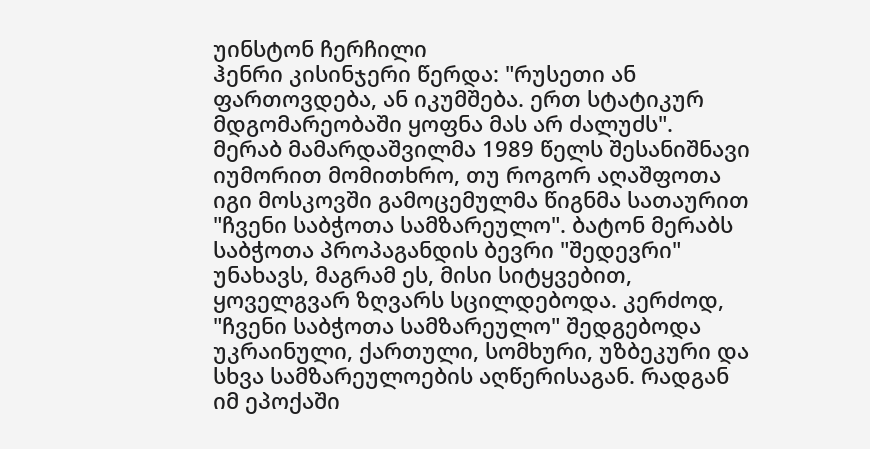უინსტონ ჩერჩილი
ჰენრი კისინჯერი წერდა: "რუსეთი ან ფართოვდება, ან იკუმშება. ერთ სტატიკურ მდგომარეობაში ყოფნა მას არ ძალუძს".
მერაბ მამარდაშვილმა 1989 წელს შესანიშნავი იუმორით მომითხრო, თუ როგორ აღაშფოთა იგი მოსკოვში გამოცემულმა წიგნმა სათაურით "ჩვენი საბჭოთა სამზარეულო". ბატონ მერაბს საბჭოთა პროპაგანდის ბევრი "შედევრი" უნახავს, მაგრამ ეს, მისი სიტყვებით, ყოველგვარ ზღვარს სცილდებოდა. კერძოდ, "ჩვენი საბჭოთა სამზარეულო" შედგებოდა უკრაინული, ქართული, სომხური, უზბეკური და სხვა სამზარეულოების აღწერისაგან. რადგან იმ ეპოქაში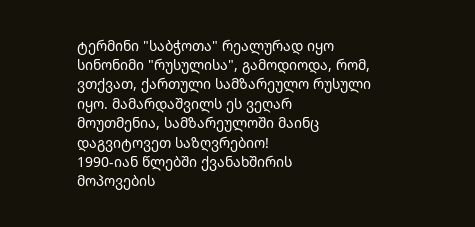ტერმინი "საბჭოთა" რეალურად იყო სინონიმი "რუსულისა", გამოდიოდა, რომ, ვთქვათ, ქართული სამზარეულო რუსული იყო. მამარდაშვილს ეს ვეღარ მოუთმენია, სამზარეულოში მაინც დაგვიტოვეთ საზღვრებიო!
1990-იან წლებში ქვანახშირის მოპოვების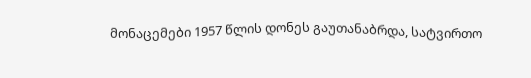მონაცემები 1957 წლის დონეს გაუთანაბრდა, სატვირთო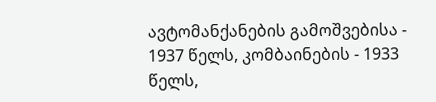ავტომანქანების გამოშვებისა - 1937 წელს, კომბაინების - 1933 წელს,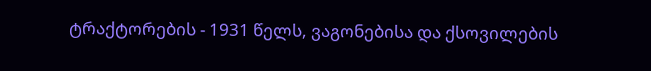ტრაქტორების - 1931 წელს, ვაგონებისა და ქსოვილების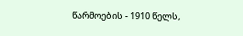წარმოების - 1910 წელს,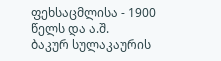ფეხსაცმლისა - 1900 წელს და ა.შ.
ბაკურ სულაკაურის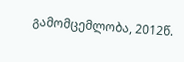გამომცემლობა, 2012წ.